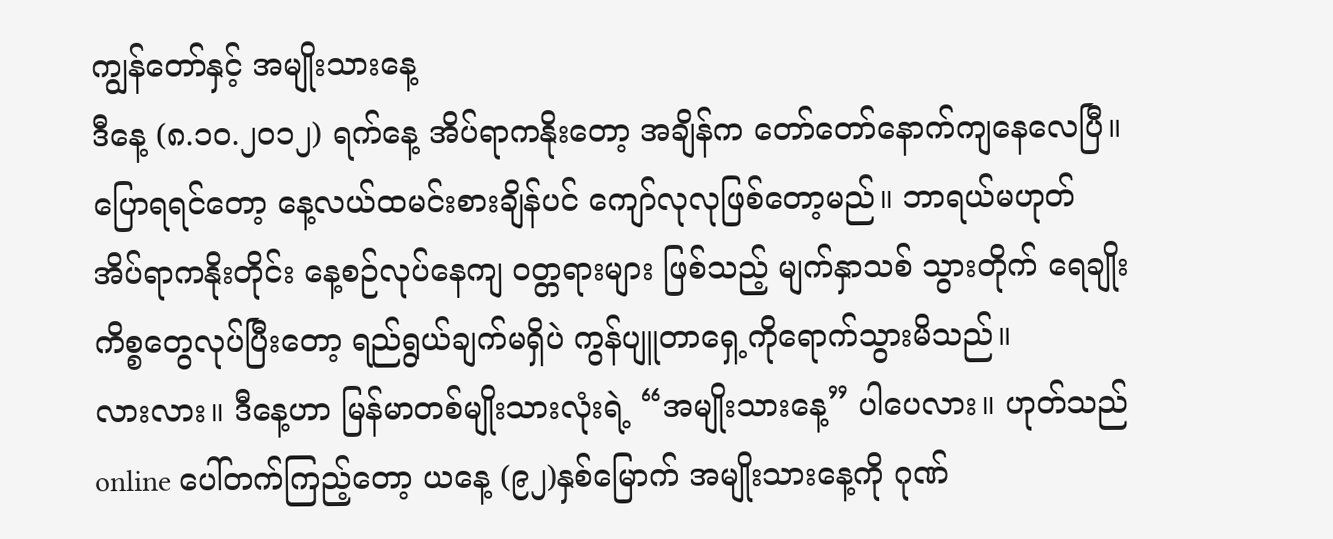ကျွန်တော်နှင့် အမျိုးသားနေ့
ဒီနေ့ (၈.၁၀.၂၀၁၂) ရက်နေ့ အိပ်ရာကနိုးတော့ အချိန်က တော်တော်နောက်ကျနေလေပြီ။ ပြောရရင်တော့ နေ့လယ်ထမင်းစားချိန်ပင် ကျော်လုလုဖြစ်တော့မည်။ ဘာရယ်မဟုတ် အိပ်ရာကနိုးတိုင်း နေ့စဉ်လုပ်နေကျ ဝတ္တရားများ ဖြစ်သည့် မျက်နှာသစ် သွားတိုက် ရေချိုး ကိစ္စတွေလုပ်ပြီးတော့ ရည်ရွယ်ချက်မရှိပဲ ကွန်ပျူတာရှေ့ကိုရောက်သွားမိသည်။
လားလား။ ဒီနေ့ဟာ မြန်မာတစ်မျိုးသားလုံးရဲ့ “အမျိုးသားနေ့” ပါပေလား။ ဟုတ်သည် online ပေါ်တက်ကြည့်တော့ ယနေ့ (၉၂)နှစ်မြောက် အမျိုးသားနေ့ကို ဂုဏ်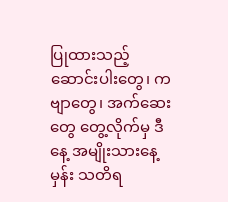ပြုထားသည့် ဆောင်းပါးတွေ၊ ကဗျာတွေ၊ အက်ဆေးတွေ တွေ့လိုက်မှ ဒီနေ့ အမျိုးသားနေ့မှန်း သတိရ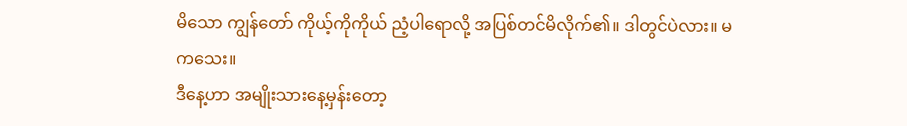မိသော ကျွန်တော် ကိုယ့်ကိုကိုယ် ညံ့ပါရောလို့ အပြစ်တင်မိလိုက်၏။ ဒါတွင်ပဲလား။ မကသေး။
ဒီနေ့ဟာ အမျိုးသားနေ့မှန်းတော့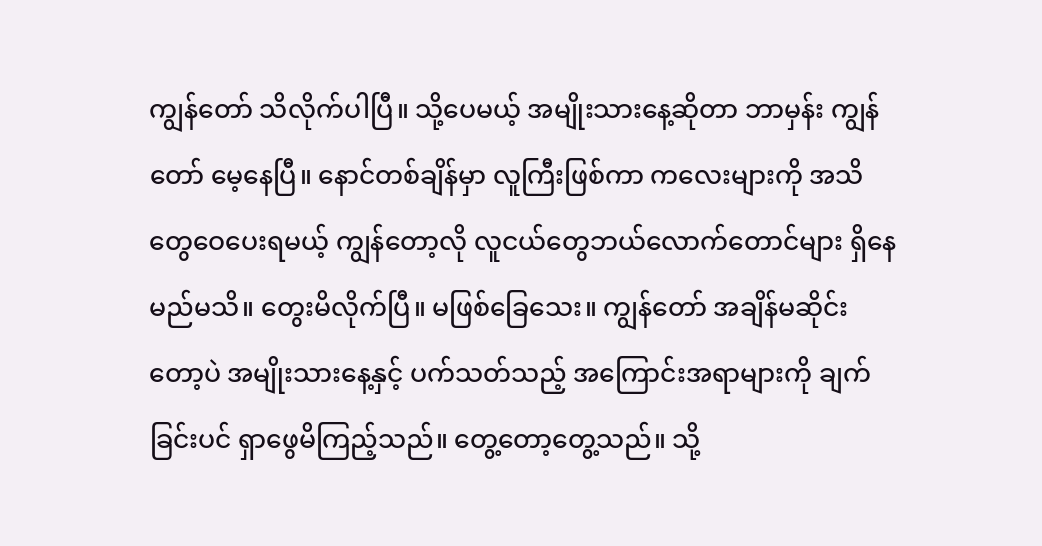ကျွန်တော် သိလိုက်ပါပြီ။ သို့ပေမယ့် အမျိုးသားနေ့ဆိုတာ ဘာမှန်း ကျွန်တော် မေ့နေပြီ။ နောင်တစ်ချိန်မှာ လူကြီးဖြစ်ကာ ကလေးများကို အသိတွေဝေပေးရမယ့် ကျွန်တော့လို လူငယ်တွေဘယ်လောက်တောင်များ ရှိနေမည်မသိ။ တွေးမိလိုက်ပြီ။ မဖြစ်ခြေသေး။ ကျွန်တော် အချိန်မဆိုင်းတော့ပဲ အမျိုးသားနေ့နှင့် ပက်သတ်သည့် အကြောင်းအရာများကို ချက်ခြင်းပင် ရှာဖွေမိကြည့်သည်။ တွေ့တော့တွေ့သည်။ သို့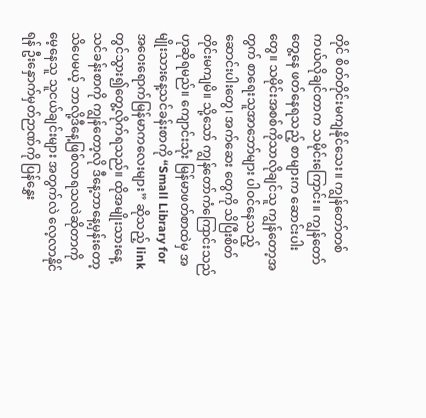တိုင် စိတ်တိုင်းမကျနိုင်သေး။ ကျွန်တော်တစ်ကယ်လိုချင်တာက သမိုင်းကြောင်း။ ကျွန်တော်တွေ့နေ ဖတ်နေရသည့် စာများက ဆောင်းပါးတွေ။ သမိုင်းအစစ်ကိုသာလိုချင်သူ ကျွန်တော့အတွက် စာရေးသူအာဘော်များ ပါဝင်နေသည့် ဆောင်းပါးတွေ၊ အက်ဆေး တွေကို သိပြီးစိတ်တိုင်းမကျမိ။ သို့သော် ကျွန်တော်ကံကြောင်းသည်ဟုဆိုရမည်။ ကျောင်းသုံး မြန်မာဖတ်စာထဲမှ အမျိုးသားနေ့သင်ခန်းစာကို “Small Library for အဝေးရောက်မြန်မာကလေးများ” ဆိုသည့် link တွင်သွား၍တွေ့လိုက်ရသည်။ ထိုအမျိုးသားနေ့သင်ခန်းစာကို ကျွန်တော့လို ဒီနေ့ဘာနေ့မှန်းတော့ သိပေမယ့် ဘာလို့ဒီနေ့ဖြစ်လာရသလဲဆိုတာကို မေ့နေသူ သူငယ်ချင်းများ အတွက်လဲ လေ့လာနိုင်ရန် ဦးနှောက်မှတ်ဉာဏ်ကို ပြန်နွှေး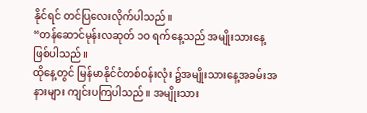နိုင်ရင် တင်ပြလေးလိုက်ပါသည်။
“တန်ဆောင်မုန်းလဆုတ် ၁ဝ ရက်နေ့သည် အမျိုးသားနေ့ဖြစ်ပါသည်။
ထိုနေ့တွင် မြန်မာနိုင်ငံတစ်ဝန်းလုံး ၌အမျိုးသားနေ့အခမ်းအနားများ ကျင်းပကြပါသည်။ အမျိုးသား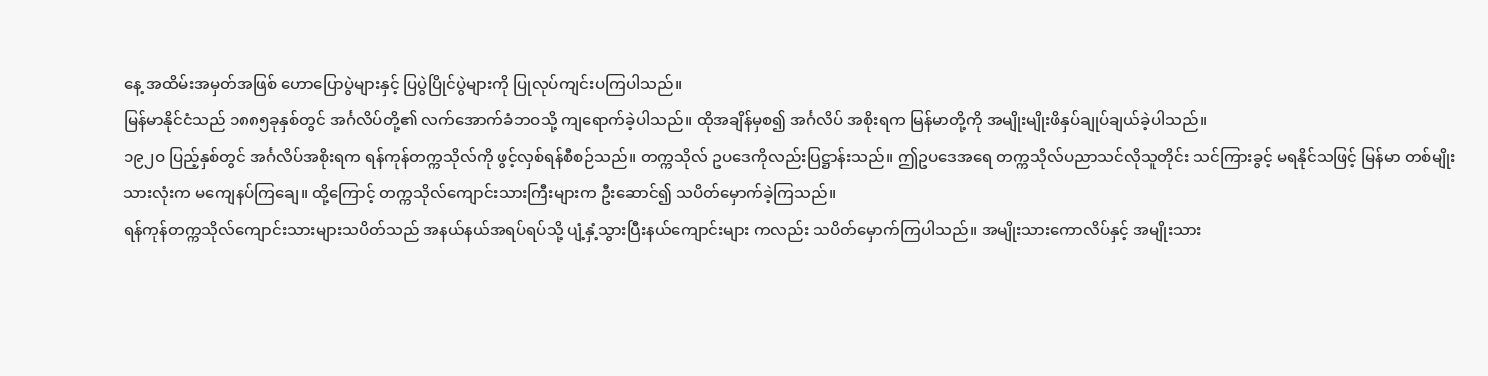နေ့ အထိမ်းအမှတ်အဖြစ် ဟောပြောပွဲများနှင့် ပြပွဲပြိုင်ပွဲများကို ပြုလုပ်ကျင်းပကြပါသည်။
မြန်မာနိုင်ငံသည် ၁၈၈၅ခုနှစ်တွင် အင်္ဂလိပ်တို့၏ လက်အောက်ခံဘဝသို့ ကျရောက်ခဲ့ပါသည်။ ထိုအချိန်မှစ၍ အင်္ဂလိပ် အစိုးရက မြန်မာတို့ကို အမျိုးမျိုးဖိနှပ်ချုပ်ချယ်ခဲ့ပါသည်။
၁၉၂ဝ ပြည့်နှစ်တွင် အင်္ဂလိပ်အစိုးရက ရန်ကုန်တက္ကသိုလ်ကို ဖွင့်လှစ်ရန်စီစဉ်သည်။ တက္ကသိုလ် ဥပဒေကိုလည်းပြဋ္ဌာန်းသည်။ ဤဥပဒေအရေ တက္ကသိုလ်ပညာသင်လိုသူတိုင်း သင်ကြားခွင့် မရနိုင်သဖြင့် မြန်မာ တစ်မျိုးသားလုံးက မကျေနပ်ကြချေ။ ထို့ကြောင့် တက္ကသိုလ်ကျောင်းသားကြီးများက ဦးဆောင်၍ သပိတ်မှောက်ခဲ့ကြသည်။
ရန်ကုန်တက္ကသိုလ်ကျောင်းသားများသပိတ်သည် အနယ်နယ်အရပ်ရပ်သို့ ပျံ့နှံ့သွားပြီးနယ်ကျောင်းများ ကလည်း သပိတ်မှောက်ကြပါသည်။ အမျိုးသားကောလိပ်နှင့် အမျိုးသား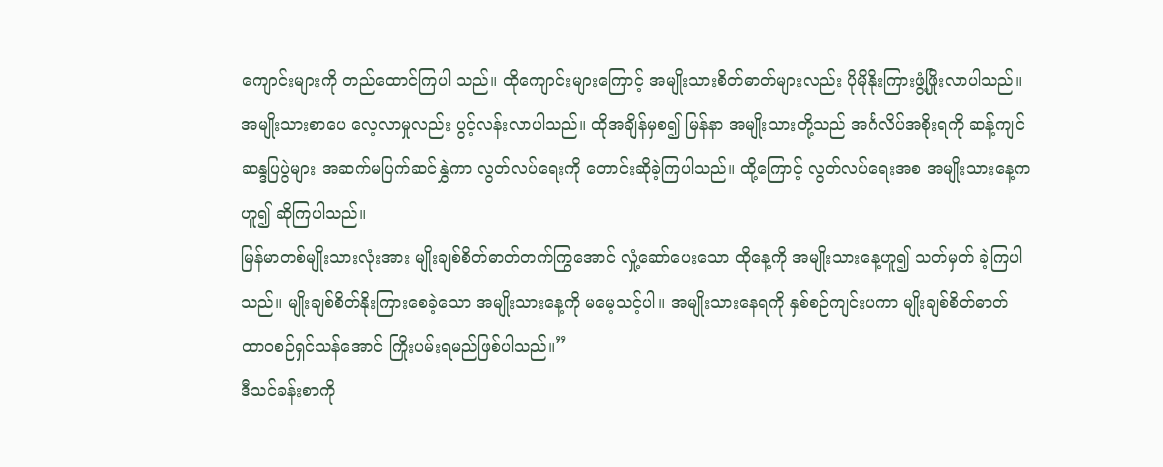ကျောင်းများကို တည်ထောင်ကြပါ သည်။ ထိုကျောင်းများကြောင့် အမျိုးသားစိတ်ဓာတ်များလည်း ပိုမိုနိုးကြားဖွံ့ဖြိုးလာပါသည်။ အမျိုးသားစာပေ လေ့လာမှုလည်း ပွင့်လန်းလာပါသည်။ ထိုအချိန်မှစ၍ မြန်နာ အမျိုးသားတို့သည် အင်္ဂလိပ်အစိုးရကို ဆန့်ကျင် ဆန္ဒပြပွဲများ အဆက်မပြက်ဆင်နွှဲကာ လွတ်လပ်ရေးကို တောင်းဆိုခဲ့ကြပါသည်။ ထို့ကြောင့် လွတ်လပ်ရေးအစ အမျိုးသားနေ့က ဟူ၍ ဆိုကြပါသည်။
မြန်မာတစ်မျိုးသားလုံးအား မျိုးချစ်စိတ်ဓာတ်တက်ကြွအောင် လှုံ့ဆော်ပေးသော ထိုနေ့ကို အမျိုးသားနေ့ဟူ၍ သတ်မှတ် ခဲ့ကြပါသည်။ မျိုးချစ်စိတ်နိုးကြားစေခဲ့သော အမျိုးသားနေ့ကို မမေ့သင့်ပါ။ အမျိုးသားနေရကို နှစ်စဉ်ကျင်းပကာ မျိုးချစ်စိတ်ဓာတ် ထာဝစဉ်ရှင်သန်အောင် ကြိုးပမ်းရမည်ဖြစ်ပါသည်။”
ဒီသင်ခန်းစာကို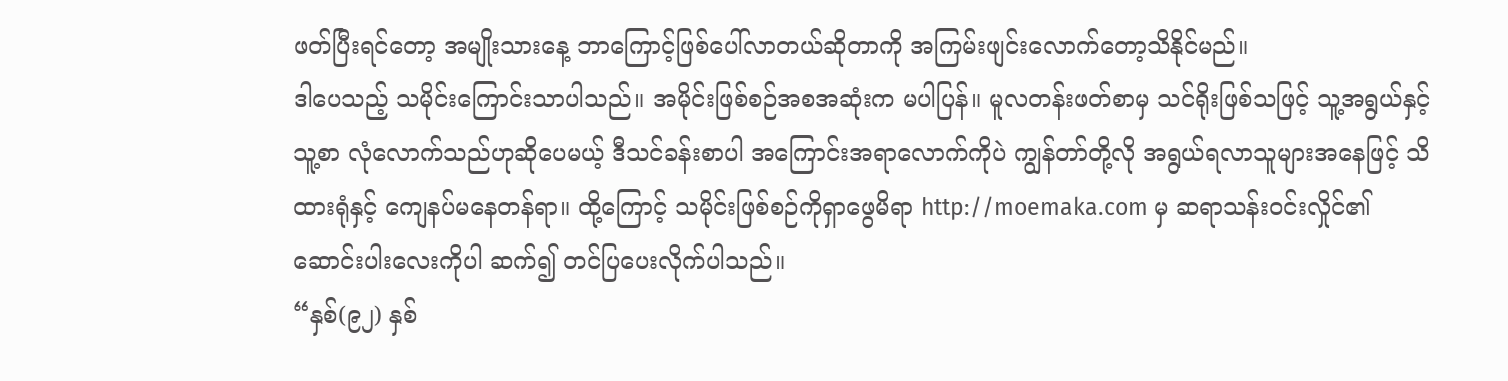ဖတ်ပြီးရင်တော့ အမျိုးသားနေ့ ဘာကြောင့်ဖြစ်ပေါ်လာတယ်ဆိုတာကို အကြမ်းဖျင်းလောက်တော့သိနိုင်မည်။
ဒါပေသည့် သမိုင်းကြောင်းသာပါသည်။ အမိုင်းဖြစ်စဉ်အစအဆုံးက မပါပြန်။ မူလတန်းဖတ်စာမှ သင်ရိုးဖြစ်သဖြင့် သူ့အရွယ်နှင့် သူ့စာ လုံလောက်သည်ဟုဆိုပေမယ့် ဒီသင်ခန်းစာပါ အကြောင်းအရာလောက်ကိုပဲ ကျွန်တာ်တို့လို အရွယ်ရလာသူများအနေဖြင့် သိထားရုံနှင့် ကျေနပ်မနေတန်ရာ။ ထို့ကြောင့် သမိုင်းဖြစ်စဉ်ကိုရှာဖွေမိရာ http://moemaka.com မှ ဆရာသန်းဝင်းလှိုင်၏ ဆောင်းပါးလေးကိုပါ ဆက်၍ တင်ပြပေးလိုက်ပါသည်။
“နှစ်(၉၂) နှစ်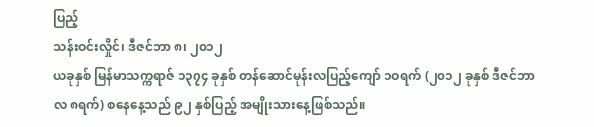ပြည့်
သန်းဝင်းလှိုင်၊ ဒီဇင်ဘာ ၈၊ ၂၀၁၂
ယခုနှစ် မြန်မာသက္ကရာဇ် ၁၃၇၄ ခုနှစ် တန်ဆောင်မုန်းလပြည့်ကျော် ၁ဝရက် (၂၀၁၂ ခုနှစ် ဒီဇင်ဘာလ ၈ရက်) စနေနေ့သည် ၉၂ နှစ်ပြည့် အမျိုးသားနေ့ဖြစ်သည်။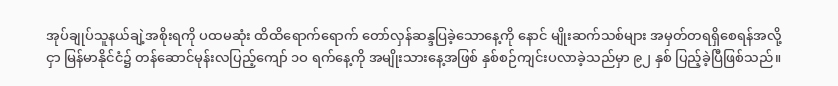အုပ်ချုပ်သူနယ်ချဲ့အစိုးရကို ပထမဆုံး ထိထိရောက်ရောက် တော်လှန်ဆန္ဒပြခဲ့သောနေ့ကို နောင် မျိုးဆက်သစ်များ အမှတ်တရရှိစေရန်အလို့ငှာ မြန်မာနိုင်ငံ၌ တန်ဆောင်မုန်းလပြည့်ကျော် ၁ဝ ရက်နေ့ကို အမျိုးသားနေ့အဖြစ် နှစ်စဉ်ကျင်းပလာခဲ့သည်မှာ ၉၂ နှစ် ပြည့်ခဲ့ပြီဖြစ်သည်။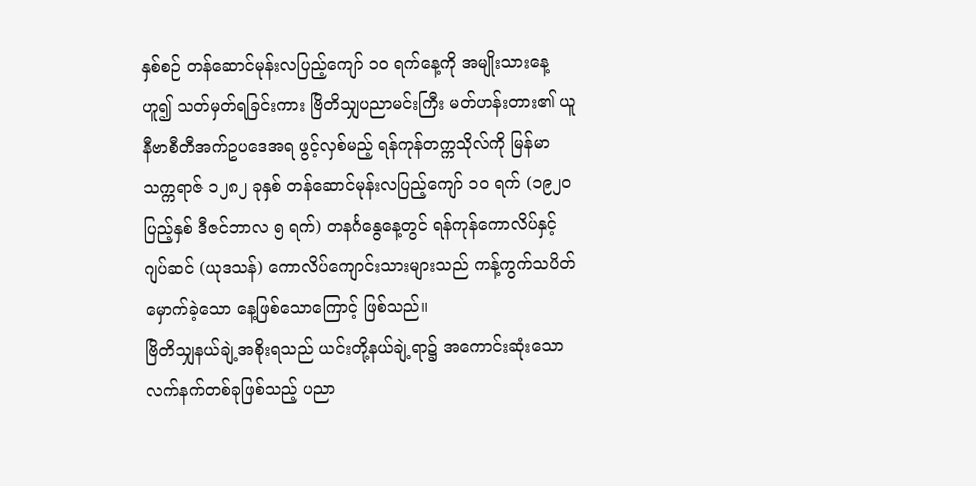နှစ်စဉ် တန်ဆောင်မုန်းလပြည့်ကျော် ၁ဝ ရက်နေ့ကို အမျိုးသားနေ့ဟူ၍ သတ်မှတ်ရခြင်းကား ဗြိတိသျှပညာမင်းကြီး မတ်ဟန်းတား၏ ယူနီဗာစီတီအက်ဥပဒေအရ ဖွင့်လှစ်မည့် ရန်ကုန်တက္ကသိုလ်ကို မြန်မာသက္ကရာဇ် ၁၂၈၂ ခုနှစ် တန်ဆောင်မုန်းလပြည့်ကျော် ၁ဝ ရက် (၁၉၂ဝ ပြည့်နှစ် ဒီဇင်ဘာလ ၅ ရက်) တနင်္ဂနွေနေ့တွင် ရန်ကုန်ကောလိပ်နှင့် ဂျပ်ဆင် (ယုဒသန်) ကောလိပ်ကျောင်းသားများသည် ကန့်ကွက်သပိတ် မှောက်ခဲ့သော နေ့ဖြစ်သောကြောင့် ဖြစ်သည်။
ဗြိတိသျှနယ်ချဲ့အစိုးရသည် ယင်းတို့နယ်ချဲ့ရာ၌ အကောင်းဆုံးသော လက်နက်တစ်ခုဖြစ်သည့် ပညာ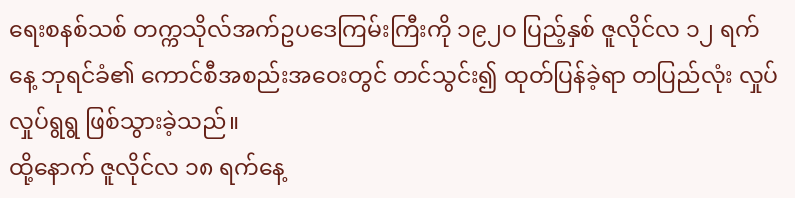ရေးစနစ်သစ် တက္ကသိုလ်အက်ဥပဒေကြမ်းကြီးကို ၁၉၂ဝ ပြည့်နှစ် ဇူလိုင်လ ၁၂ ရက်နေ့ ဘုရင်ခံ၏ ကောင်စီအစည်းအဝေးတွင် တင်သွင်း၍ ထုတ်ပြန်ခဲ့ရာ တပြည်လုံး လှုပ်လှုပ်ရွရွ ဖြစ်သွားခဲ့သည်။
ထို့နောက် ဇူလိုင်လ ၁၈ ရက်နေ့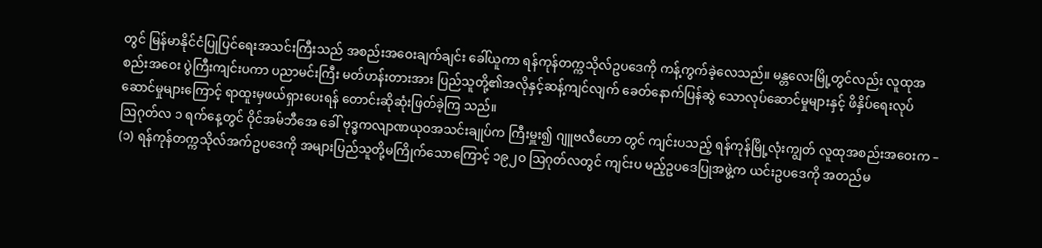တွင် မြန်မာနိုင်ငံပြုပြင်ရေးအသင်းကြီးသည် အစည်းအဝေးချက်ချင်း ခေါ်ယူကာ ရန်ကုန်တက္ကသိုလ်ဥပဒေကို ကန့်ကွက်ခဲ့လေသည်။ မန္တလေးမြို့တွင်လည်း လူထုအစည်းအဝေး ပွဲကြီးကျင်းပကာ ပညာမင်းကြီး မတ်ဟန်းတားအား ပြည်သူတို့၏အလိုနှင့်ဆန့်ကျင်လျက် ခေတ်နောက်ပြန်ဆွဲ သောလုပ်ဆောင်မှုများနှင့် ဖိနှိပ်ရေးလုပ်ဆောင်မှုများကြောင့် ရာထူးမှဖယ်ရှားပေးရန် တောင်းဆိုဆုံးဖြတ်ခဲ့ကြ သည်။
ဩဂုတ်လ ၁ ရက်နေ့တွင် ဝိုင်အမ်ဘီအေ ခေါ် ဗုဒ္ဓကလျာဏယုဝအသင်းချုပ်က ကြီးမှူး၍ ဂျူဗလီဟော တွင် ကျင်းပသည့် ရန်ကုန်မြို့လုံးကျွတ် လူထုအစည်းအဝေးက –
(၁) ရန်ကုန်တက္ကသိုလ်အက်ဥပဒေကို အများပြည်သူတို့မကြိုက်သောကြောင့် ၁၉၂ဝ ဩဂုတ်လတွင် ကျင်းပ မည့်ဥပဒေပြုအဖွဲ့က ယင်းဥပဒေကို အတည်မ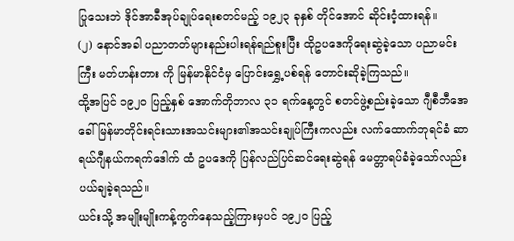ပြုသေးဘဲ ဒိုင်အာခီအုပ်ချုပ်ရေးစတင်မည့် ၁၉၂၃ ခုနှစ် တိုင်အောင် ဆိုင်းငံ့ထားရန်။
(၂) နောင်အခါ ပညာတတ်များနည်းပါးရန်ရည်စူးပြီး ထိုဥပဒေကိုရေးဆွဲခဲ့သော ပညာမင်းကြီး မတ်ဟန်းတား ကို မြန်မာနိုင်ငံမှ ပြောင်းရွှေ့ပစ်ရန် တောင်းဆိုခဲ့ကြသည်။
ထို့အပြင် ၁၉၂ဝ ပြည့်နှစ် အောက်တိုဘာလ ၃၁ ရက်နေ့တွင် စတင်ဖွဲ့စည်းခဲ့သော ဂျီစီဘီအေ ခေါ် မြန်မာတိုင်းရင်းသားအသင်းများ၏အသင်းချုပ်ကြီးကလည်း လက်ထောက်ဘုရင်ခံ ဆာရယ်ဂျီနယ်ကရက်ဒေါက် ထံ ဥပဒေကို ပြန်လည်ပြင်ဆင်ရေးဆွဲရန် မေတ္တာရပ်ခံခဲ့သော်လည်း ပယ်ချခဲ့ရသည်။
ယင်းသို့ အမျိုးမျိုးကန့်ကွက်နေသည့်ကြားမှပင် ၁၉၂ဝ ပြည့်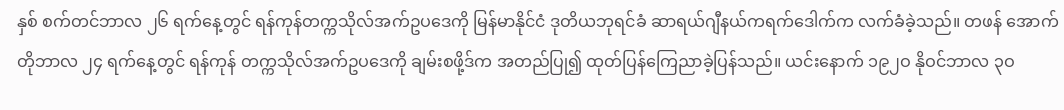နှစ် စက်တင်ဘာလ ၂၆ ရက်နေ့တွင် ရန်ကုန်တက္ကသိုလ်အက်ဥပဒေကို မြန်မာနိုင်ငံ ဒုတိယဘုရင်ခံ ဆာရယ်ဂျီနယ်ကရက်ဒေါက်က လက်ခံခဲ့သည်။ တဖန် အောက်တိုဘာလ ၂၄ ရက်နေ့တွင် ရန်ကုန် တက္ကသိုလ်အက်ဥပဒေကို ချမ်းစဖို့ဒ်က အတည်ပြု၍ ထုတ်ပြန်ကြေညာခဲ့ပြန်သည်။ ယင်းနောက် ၁၉၂ဝ နိုဝင်ဘာလ ၃ဝ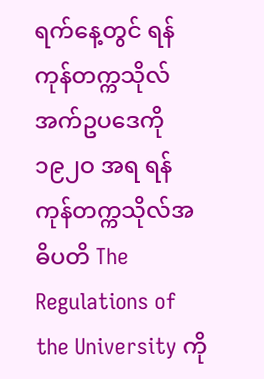ရက်နေ့တွင် ရန်ကုန်တက္ကသိုလ် အက်ဥပဒေကို ၁၉၂ဝ အရ ရန်ကုန်တက္ကသိုလ်အဓိပတိ The Regulations of the University ကို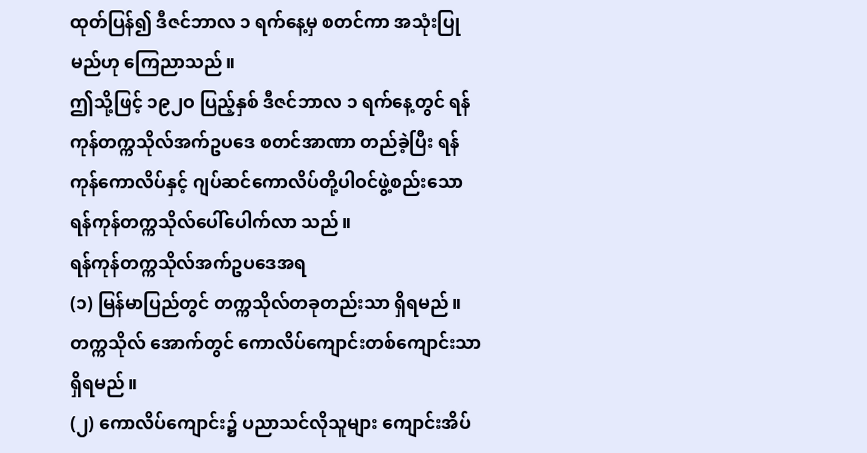ထုတ်ပြန်၍ ဒီဇင်ဘာလ ၁ ရက်နေ့မှ စတင်ကာ အသုံးပြုမည်ဟု ကြေညာသည်။
ဤသို့ဖြင့် ၁၉၂ဝ ပြည့်နှစ် ဒီဇင်ဘာလ ၁ ရက်နေ့တွင် ရန်ကုန်တက္ကသိုလ်အက်ဥပဒေ စတင်အာဏာ တည်ခဲ့ပြီး ရန်ကုန်ကောလိပ်နှင့် ဂျပ်ဆင်ကောလိပ်တို့ပါဝင်ဖွဲ့စည်းသော ရန်ကုန်တက္ကသိုလ်ပေါ်ပေါက်လာ သည်။
ရန်ကုန်တက္ကသိုလ်အက်ဥပဒေအရ
(၁) မြန်မာပြည်တွင် တက္ကသိုလ်တခုတည်းသာ ရှိရမည်။ တက္ကသိုလ် အောက်တွင် ကောလိပ်ကျောင်းတစ်ကျောင်းသာရှိရမည်။
(၂) ကောလိပ်ကျောင်း၌ ပညာသင်လိုသူများ ကျောင်းအိပ်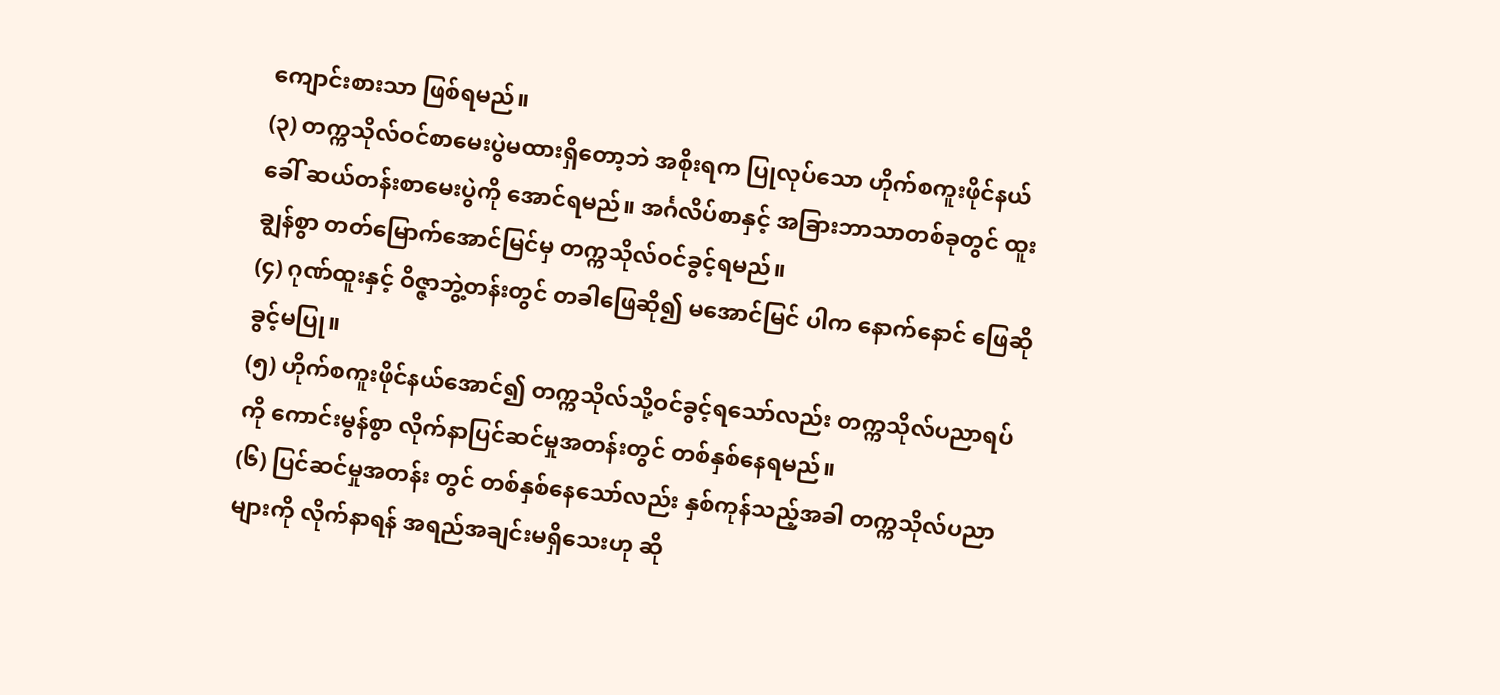ကျောင်းစားသာ ဖြစ်ရမည်။
(၃) တက္ကသိုလ်ဝင်စာမေးပွဲမထားရှိတော့ဘဲ အစိုးရက ပြုလုပ်သော ဟိုက်စကူးဖိုင်နယ်ခေါ် ဆယ်တန်းစာမေးပွဲကို အောင်ရမည်။ အင်္ဂလိပ်စာနှင့် အခြားဘာသာတစ်ခုတွင် ထူးချွန်စွာ တတ်မြောက်အောင်မြင်မှ တက္ကသိုလ်ဝင်ခွင့်ရမည်။
(၄) ဂုဏ်ထူးနှင့် ဝိဇ္ဇာဘွဲ့တန်းတွင် တခါဖြေဆို၍ မအောင်မြင် ပါက နောက်နောင် ဖြေဆိုခွင့်မပြု။
(၅) ဟိုက်စကူးဖိုင်နယ်အောင်၍ တက္ကသိုလ်သို့ဝင်ခွင့်ရသော်လည်း တက္ကသိုလ်ပညာရပ်ကို ကောင်းမွန်စွာ လိုက်နာပြင်ဆင်မှုအတန်းတွင် တစ်နှစ်နေရမည်။
(၆) ပြင်ဆင်မှုအတန်း တွင် တစ်နှစ်နေသော်လည်း နှစ်ကုန်သည့်အခါ တက္ကသိုလ်ပညာများကို လိုက်နာရန် အရည်အချင်းမရှိသေးဟု ဆို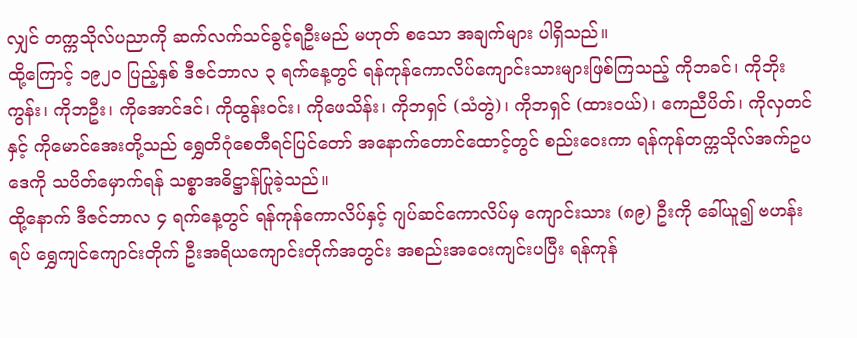လျှင် တက္ကသိုလ်ပညာကို ဆက်လက်သင်ခွင့်ရဦးမည် မဟုတ် စသော အချက်များ ပါရှိသည်။
ထို့ကြောင့် ၁၉၂ဝ ပြည့်နှစ် ဒီဇင်ဘာလ ၃ ရက်နေ့တွင် ရန်ကုန်ကောလိပ်ကျောင်းသားများဖြစ်ကြသည့် ကိုဘခင်၊ ကိုဘိုးကွန်း၊ ကိုဘဦး၊ ကိုအောင်ဒင်၊ ကိုထွန်းဝင်း၊ ကိုဖေသိန်း၊ ကိုဘရှင် (သံတွဲ)၊ ကိုဘရှင် (ထားဝယ်)၊ ကေညီပိတ်၊ ကိုလှတင်နှင့် ကိုမောင်အေးတို့သည် ရွှေတိဂုံစေတီရင်ပြင်တော် အနောက်တောင်ထောင့်တွင် စည်းဝေးကာ ရန်ကုန်တက္ကသိုလ်အက်ဥပဒေကို သပိတ်မှောက်ရန် သစ္စာအဓိဋ္ဌာန်ပြုခဲ့သည်။
ထို့နောက် ဒီဇင်ဘာလ ၄ ရက်နေ့တွင် ရန်ကုန်ကောလိပ်နှင့် ဂျပ်ဆင်ကောလိပ်မှ ကျောင်းသား (၈၉) ဦးကို ခေါ်ယူ၍ ဗဟန်းရပ် ရွှေကျင်ကျောင်းတိုက် ဦးအရိယကျောင်းတိုက်အတွင်း အစည်းအဝေးကျင်းပပြီး ရန်ကုန်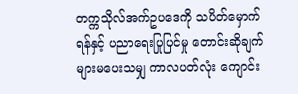တက္ကသိုလ်အက်ဥပဒေကို သပိတ်မှောက်ရန်နှင့် ပညာရေးပြုပြင်မှု တောင်းဆိုချက်များမပေးသမျှ ကာလပတ်လုံး ကျောင်း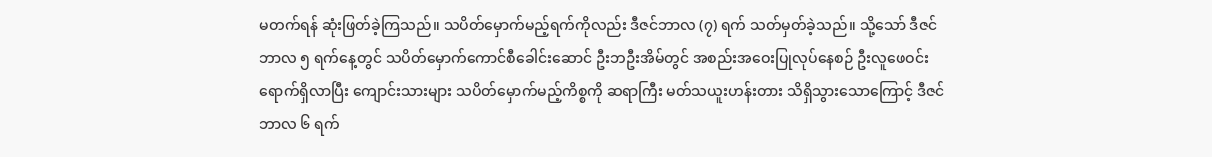မတက်ရန် ဆုံးဖြတ်ခဲ့ကြသည်။ သပိတ်မှောက်မည့်ရက်ကိုလည်း ဒီဇင်ဘာလ (၇) ရက် သတ်မှတ်ခဲ့သည်။ သို့သော် ဒီဇင်ဘာလ ၅ ရက်နေ့တွင် သပိတ်မှောက်ကောင်စီခေါင်းဆောင် ဦးဘဦးအိမ်တွင် အစည်းအဝေးပြုလုပ်နေစဉ် ဦးလူဖေဝင်းရောက်ရှိလာပြီး ကျောင်းသားများ သပိတ်မှောက်မည့်ကိစ္စကို ဆရာကြီး မတ်သယူးဟန်းတား သိရှိသွားသောကြောင့် ဒီဇင်ဘာလ ၆ ရက်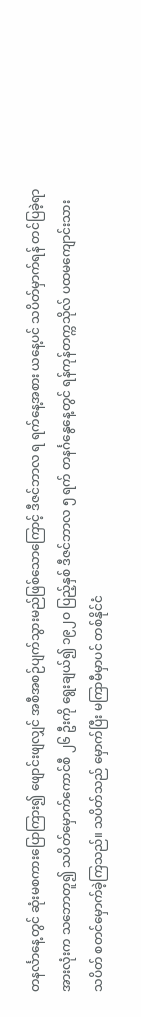တနင်္လာနေ့တွင် ဆုံးမစကားပြောကြား၍ ဖျောင်းဖျလျှင် အစီအစဉ်ပျက်သွားမည်ဖြစ်သောကြောင့် ဒီဇင်ဘာလ ရ ရက်နေ့အစား ယနေ့ပင် သပိတ်မှာက်ရန် တင်ပြခဲ့ရာ အားလုံးက သဘောတူ၍ သပိတ်မှောက်ကောင်စီ ၂၆ ဦးကို ရွေးချယ်၍ ၁၉၂ဝ ပြည့်နှစ် ဒီဇင်ဘာလ ၅ ရက် တနင်္ဂနွေနေ့တွင် ရန်ကုန်တက္ကသိုလ် ပထမကျောင်းသားသပိတ် စတင်မှောက်ခဲ့ကြသည်။ သပိတ်သည် မှောက်ပြီး မကြာမီမှာပင် တစ်နိုင်ငံ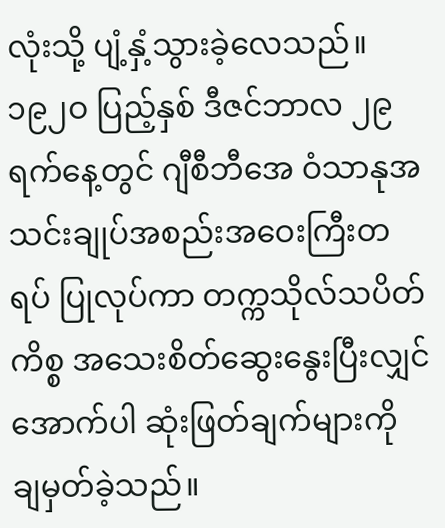လုံးသို့ ပျံ့နှံ့သွားခဲ့လေသည်။
၁၉၂ဝ ပြည့်နှစ် ဒီဇင်ဘာလ ၂၉ ရက်နေ့တွင် ဂျီစီဘီအေ ဝံသာနုအသင်းချုပ်အစည်းအဝေးကြီးတရပ် ပြုလုပ်ကာ တက္ကသိုလ်သပိတ်ကိစ္စ အသေးစိတ်ဆွေးနွေးပြီးလျှင် အောက်ပါ ဆုံးဖြတ်ချက်များကို ချမှတ်ခဲ့သည်။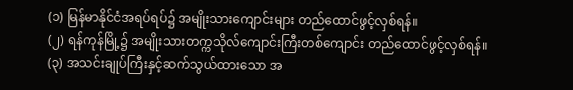(၁) မြန်မာနိုင်ငံအရပ်ရပ်၌ အမျိုးသားကျောင်းများ တည်ထောင်ဖွင့်လှစ်ရန်။
(၂) ရန်ကုန်မြို့၌ အမျိုးသားတက္ကသိုလ်ကျောင်းကြီးတစ်ကျောင်း တည်ထောင်ဖွင့်လှစ်ရန်။
(၃) အသင်းချုပ်ကြီးနှင့်ဆက်သွယ်ထားသော အ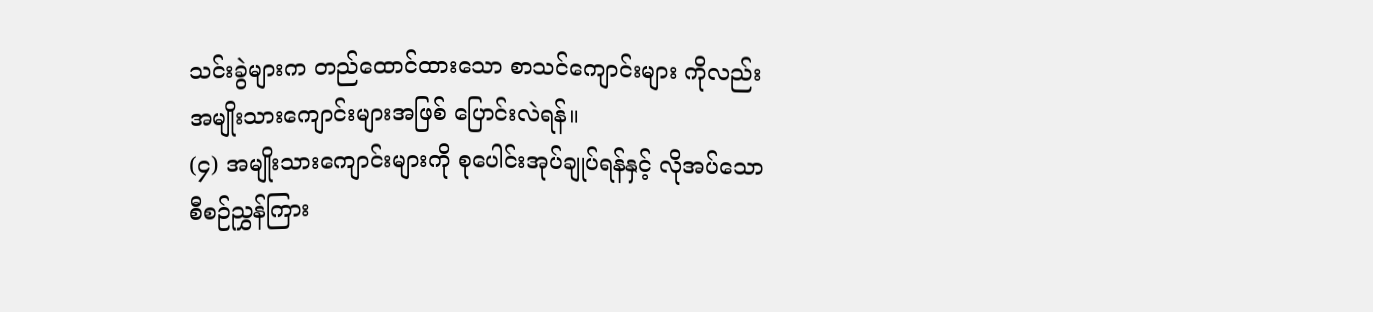သင်းခွဲများက တည်ထောင်ထားသော စာသင်ကျောင်းများ ကိုလည်း အမျိုးသားကျောင်းများအဖြစ် ပြောင်းလဲရန်။
(၄) အမျိုးသားကျောင်းများကို စုပေါင်းအုပ်ချုပ်ရန်နှင့် လိုအပ်သောစီစဉ်ညွှန်ကြား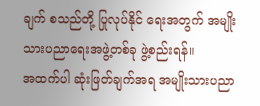ချက် စသည်တို့ ပြုလုပ်နိုင် ရေးအတွက် အမျိုးသားပညာရေးအဖွဲ့တစ်ခု ဖွဲ့စည်းရန်။
အထက်ပါ ဆုံးဖြတ်ချက်အရ အမျိုးသားပညာ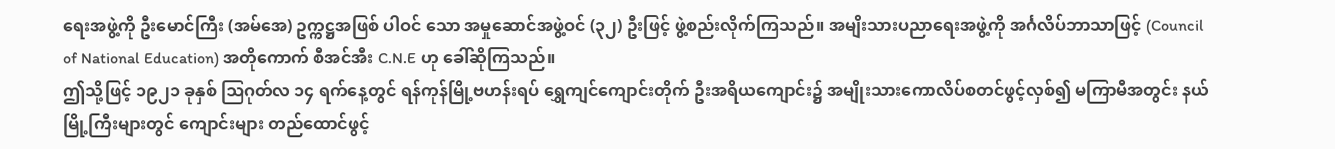ရေးအဖွဲ့ကို ဦးမောင်ကြီး (အမ်အေ) ဥက္ကဋ္ဌအဖြစ် ပါဝင် သော အမှုဆောင်အဖွဲ့ဝင် (၃၂) ဦးဖြင့် ဖွဲ့စည်းလိုက်ကြသည်။ အမျိးသားပညာရေးအဖွဲ့ကို အင်္ဂလိပ်ဘာသာဖြင့် (Council of National Education) အတိုကောက် စီအင်အီး C.N.E ဟု ခေါ်ဆိုကြသည်။
ဤသို့ဖြင့် ၁၉၂၁ ခုနှစ် ဩဂုတ်လ ၁၄ ရက်နေ့တွင် ရန်ကုန်မြို့ဗဟန်းရပ် ရွှေကျင်ကျောင်းတိုက် ဦးအရိယကျောင်း၌ အမျိုးသားကောလိပ်စတင်ဖွင့်လှစ်၍ မကြာမီအတွင်း နယ်မြို့ကြီးများတွင် ကျောင်းများ တည်ထောင်ဖွင့်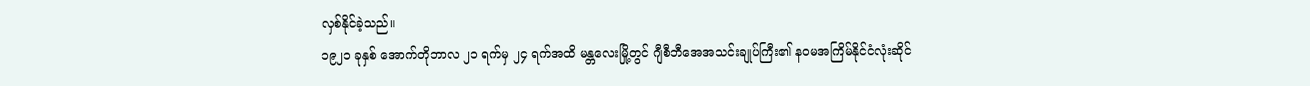လှစ်နိုင်ခဲ့သည်။
၁၉၂၁ ခုနှစ် အောက်တိုဘာလ ၂၁ ရက်မှ ၂၄ ရက်အထိ မန္တလေးမြို့တွင် ဂျီစီဘီအေအသင်းချုပ်ကြီး၏ နဝမအကြိမ်နိုင်ငံလုံးဆိုင်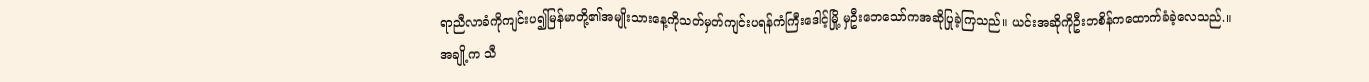ရာညီလာခံကိုကျင်းပ၍မြန်မာတို့၏အမျိုးသားနေ့ကိုသတ်မှတ်ကျင်းပရန်ကံကြီးဒေါင့်မြို့ မှဦးဘေသော်ကအဆိုပြုခဲ့ကြသည်။ ယင်းအဆိုကိုဦးဘစိန်ကထောက်ခံခဲ့လေသည်.။
အချို့က သီ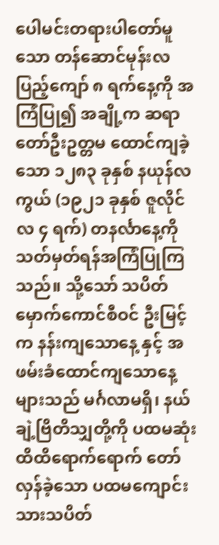ပေါမင်းတရားပါတော်မူသော တန်ဆောင်မုန်းလပြည့်ကျော် ၈ ရက်နေ့ကို အကြံပြု၍ အချို့က ဆရာတော်ဦးဥတ္တမ ထောင်ကျခဲ့သော ၁၂၈၃ ခုနှစ် နယုန်လကွယ် (၁၉၂၁ ခုနှစ် ဇူလိုင်လ ၄ ရက်) တနင်္လာနေ့ကို သတ်မှတ်ရန်အကြံပြုကြသည်။ သို့သော် သပိတ်မှောက်ကောင်စီဝင် ဦးမြင့်က နန်းကျသောနေ့ နှင့် အဖမ်းခံထောင်ကျသောနေ့များသည် မင်္ဂလာမရှိ၊ နယ်ချဲ့ဗြိတိသျှတို့ကို ပထမဆုံး ထိထိရောက်ရောက် တော်လှန်ခဲ့သော ပထမကျောင်းသားသပိတ်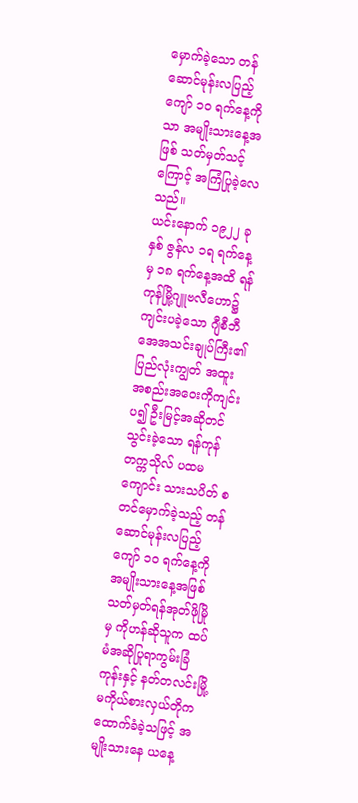မှောက်ခဲ့သော တန်ဆောင်မုန်းလပြည့်ကျော် ၁ဝ ရက်နေ့ကိုသာ အမျိုးသားနေ့အဖြစ် သတ်မှတ်သင့်ကြောင့် အကြံပြုခဲ့လေသည်။
ယင်းနောက် ၁၉၂၂ ခုနှစ် ဇွန်လ ၁ရ ရက်နေ့မှ ၁၈ ရက်နေ့အထိ ရန်ကုန်မြို့ဂျူဗလီဟော၌ ကျင်းပခဲ့သော ဂျီစီဘီအေအသင်းချုပ်ကြီး၏ ပြည်လုံးကျွတ် အထူးအစည်းအဝေးကိုကျင်းပ၍ ဦးမြင့်အဆိုတင်သွင်းခဲ့သော ရန်ကုန်တက္ကသိုလ် ပထမကျောင်း သားသပိတ် စတင်မှောက်ခဲ့သည့် တန်ဆောင်မုန်းလပြည့်ကျော် ၁ဝ ရက်နေ့ကို အမျိုးသားနေ့အဖြစ် သတ်မှတ်ရန်အုတ်ဖိုမြို မှ ကိုဟန်ဆိုသူက ထပ်မံအဆိုပြုရာကွမ်းခြံကုန်းနှင့် နတ်တလင်းမြို့မကိုယ်စားလှယ်တိုက ထောက်ခံခဲ့သဖြင့် အမျိုးသားနေ ယနေ့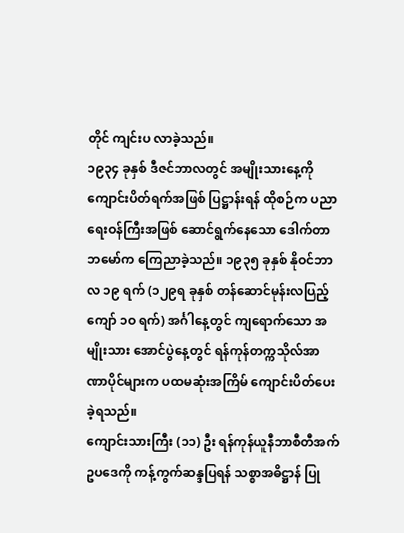တိုင် ကျင်းပ လာခဲ့သည်။
၁၉၃၄ ခုနှစ် ဒီဇင်ဘာလတွင် အမျိုးသားနေ့ကို ကျောင်းပိတ်ရက်အဖြစ် ပြဋ္ဌာန်းရန် ထိုစဉ်က ပညာရေးဝန်ကြီးအဖြစ် ဆောင်ရွက်နေသော ဒေါက်တာဘမော်က ကြေညာခဲ့သည်။ ၁၉၃၅ ခုနှစ် နိုဝင်ဘာလ ၁၉ ရက် (၁၂၉ရ ခုနှစ် တန်ဆောင်မုန်းလပြည့်ကျော် ၁ဝ ရက်) အင်္ဂါနေ့တွင် ကျရောက်သော အမျိုးသား အောင်ပွဲနေ့တွင် ရန်ကုန်တက္ကသိုလ်အာဏာပိုင်များက ပထမဆုံးအကြိမ် ကျောင်းပိတ်ပေးခဲ့ရသည်။
ကျောင်းသားကြီး (၁၁) ဦး ရန်ကုန်ယူနီဘာစီတီအက်ဥပဒေကို ကန့်ကွက်ဆန္ဒပြရန် သစ္စာအဓိဋ္ဌာန် ပြု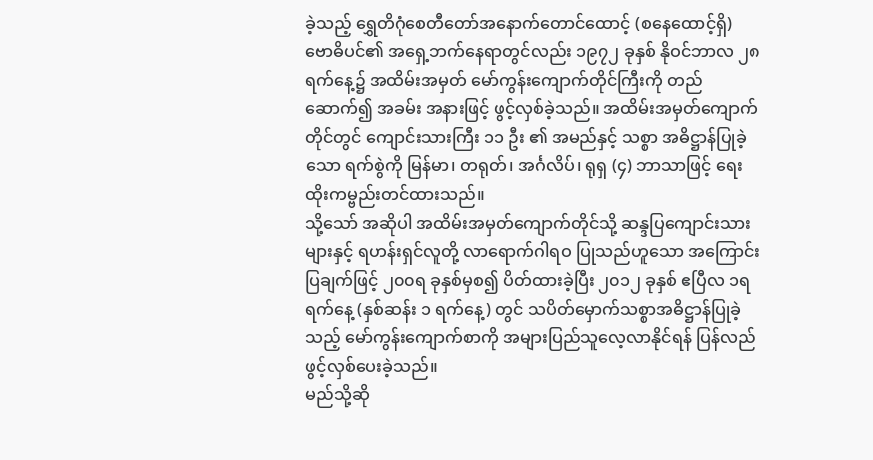ခဲ့သည့် ရွှေတိဂုံစေတီတော်အနောက်တောင်ထောင့် (စနေထောင့်ရှိ) ဗောဓိပင်၏ အရှေ့ဘက်နေရာတွင်လည်း ၁၉၇၂ ခုနှစ် နိုဝင်ဘာလ ၂၈ ရက်နေ့၌ အထိမ်းအမှတ် မော်ကွန်းကျောက်တိုင်ကြီးကို တည်ဆောက်၍ အခမ်း အနားဖြင့် ဖွင့်လှစ်ခဲ့သည်။ အထိမ်းအမှတ်ကျောက်တိုင်တွင် ကျောင်းသားကြီး ၁၁ ဦး ၏ အမည်နှင့် သစ္စာ အဓိဋ္ဌာန်ပြုခဲ့သော ရက်စွဲကို မြန်မာ၊ တရုတ်၊ အင်္ဂလိပ်၊ ရုရှ (၄) ဘာသာဖြင့် ရေးထိုးကမ္ဗည်းတင်ထားသည်။
သို့သော် အဆိုပါ အထိမ်းအမှတ်ကျောက်တိုင်သို့ ဆန္ဒပြကျောင်းသားများနှင့် ရဟန်းရှင်လူတို့ လာရောက်ဂါရဝ ပြုသည်ဟူသော အကြောင်းပြချက်ဖြင့် ၂၀၀ရ ခုနှစ်မှစ၍ ပိတ်ထားခဲ့ပြီး ၂၀၁၂ ခုနှစ် ဧပြီလ ၁ရ ရက်နေ့ (နှစ်ဆန်း ၁ ရက်နေ့) တွင် သပိတ်မှောက်သစ္စာအဓိဋ္ဌာန်ပြုခဲ့သည့် မော်ကွန်းကျောက်စာကို အများပြည်သူလေ့လာနိုင်ရန် ပြန်လည်ဖွင့်လှစ်ပေးခဲ့သည်။
မည်သို့ဆို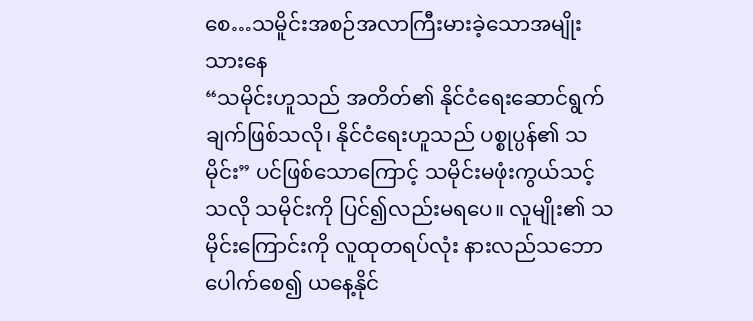စေ…သမိူင်းအစဉ်အလာကြီးမားခဲ့သောအမျိုးသားနေ
“သမိုင်းဟူသည် အတိတ်၏ နိုင်ငံရေးဆောင်ရွက်ချက်ဖြစ်သလို၊ နိုင်ငံရေးဟူသည် ပစ္စုပ္ပန်၏ သမိုင်း” ပင်ဖြစ်သောကြောင့် သမိုင်းမဖုံးကွယ်သင့်သလို သမိုင်းကို ပြင်၍လည်းမရပေ။ လူမျိုး၏ သမိုင်းကြောင်းကို လူထုတရပ်လုံး နားလည်သဘောပေါက်စေ၍ ယနေ့နိုင်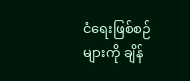ငံရေးဖြစ်စဉ်များကို ချိန်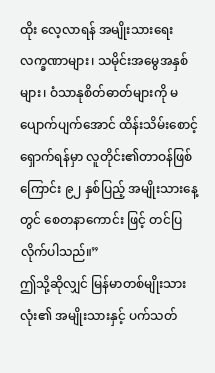ထိုး လေ့လာရန် အမျိုးသားရေးလက္ခဏာများ၊ သမိုင်းအမွေအနှစ်များ၊ ဝံသာနုစိတ်ဓာတ်များကို မပျောက်ပျက်အောင် ထိန်းသိမ်းစောင့်ရှောက်ရန်မှာ လူတိုင်း၏တာဝန်ဖြစ်ကြောင်း ၉၂ နှစ်ပြည့် အမျိုးသားနေ့တွင် စေတနာကောင်း ဖြင့် တင်ပြလိုက်ပါသည်။”
ဤသို့ဆိုလျှင် မြန်မာတစ်မျိုးသားလုံး၏ အမျိုးသားနှင့် ပက်သတ်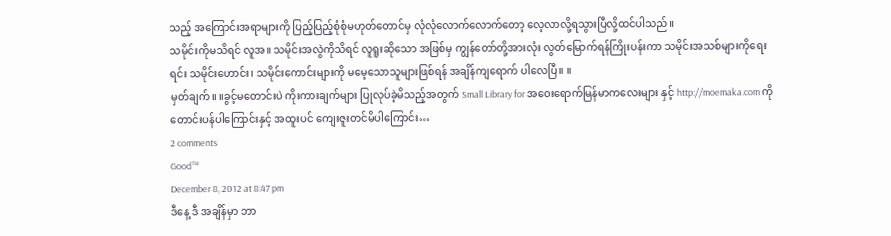သည့် အကြောင်းအရာများကို ပြည့်ပြည့်စုံစုံမဟုတ်တောင်မှ လုံလုံလောက်လောက်တော့ လေ့လာလို့ရသွားပြီလို့ထင်ပါသည်။
သမိုင်းကိုမသိရင် လူအ။ သမိုင်းအလွဲကိုသိရင် လူရူးဆိုသော အဖြစ်မှ ကျွန်တော်တို့အားလုံး လွတ်မြောက်ရန်ကြိုးပန်းကာ သမိုင်းအသစ်များကိုရေးရင်း သမိုင်းဟောင်း၊ သမိုင်းကောင်းများကို မမေ့သောသူများဖြစ်ရန် အချိန်ကျရောက် ပါလေပြီ။ ။
မှတ်ချက်။ ။ခွင့်မတောင်းပဲ ကိုးကားချက်များ ပြုလုပ်ခဲ့မိသည့်အတွက် Small Library for အဝေးရောက်မြန်မာကလေးများ နှင့် http://moemaka.com ကို တောင်းပန်ပါကြောင်းနှင့် အထူးပင် ကျေးဇူးတင်မိပါကြောင်း…
2 comments
Good™
December 8, 2012 at 8:47 pm
ဒီနေ့ ဒီ အချိန်မှာ ဘာ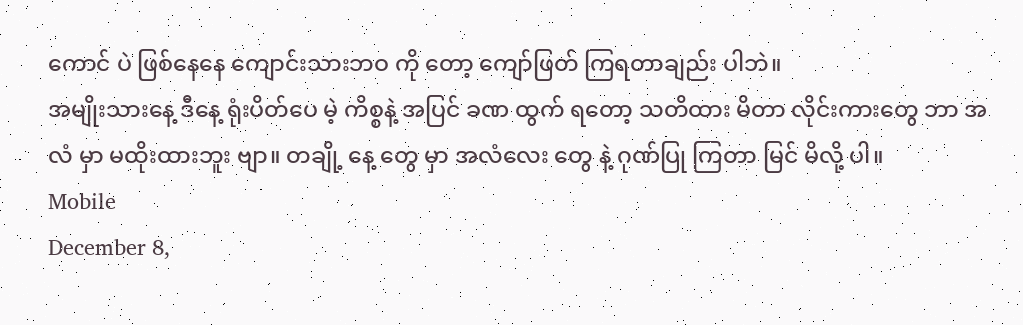ကောင် ပဲ ဖြစ်နေနေ ကျောင်းသားဘဝ ကို တော့ ကျော်ဖြတ် ကြရတာချည်း ပါဘဲ။
အမျိုးသားနေ့ ဒီနေ့ ရုံးပိတ်ပေ မဲ့ ကိစ္စနဲ့ အပြင် ခဏ ထွက် ရတော့ သတိထား မိတာ လိုင်းကားတွေ ဘာ အလံ မှာ မထိုးထားဘူး ဗျာ။ တချို့ နေ့ တွေ မှာ အလံလေး တွေ နဲ့ ဂုဏ်ပြု ကြတာ မြင် မိလို့ ပါ။
Mobile
December 8,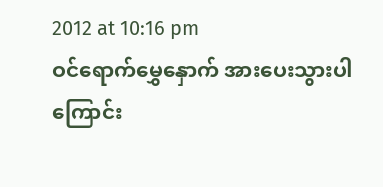2012 at 10:16 pm
ဝင်ရောက်မွှေနှောက် အားပေးသွားပါကြောင်း